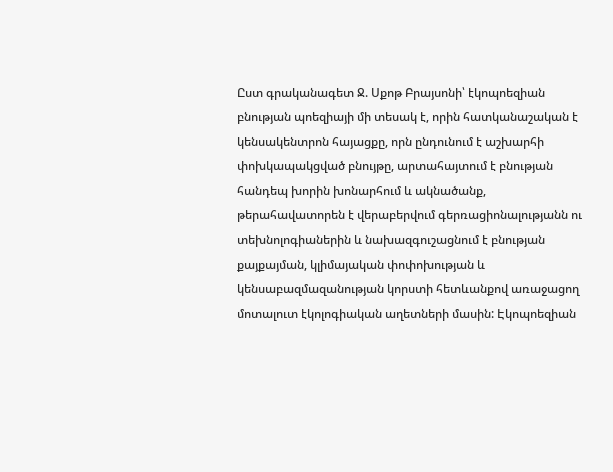Ըստ գրականագետ Ջ. Սքոթ Բրայսոնի՝ էկոպոեզիան բնության պոեզիայի մի տեսակ է, որին հատկանաշական է կենսակենտրոն հայացքը, որն ընդունում է աշխարհի փոխկապակցված բնույթը, արտահայտում է բնության հանդեպ խորին խոնարհում և ակնածանք, թերահավատորեն է վերաբերվում գերռացիոնալությանն ու տեխնոլոգիաներին և նախազգուշացնում է բնության քայքայման, կլիմայական փոփոխության և կենսաբազմազանության կորստի հետևանքով առաջացող մոտալուտ էկոլոգիական աղետների մասին: Էկոպոեզիան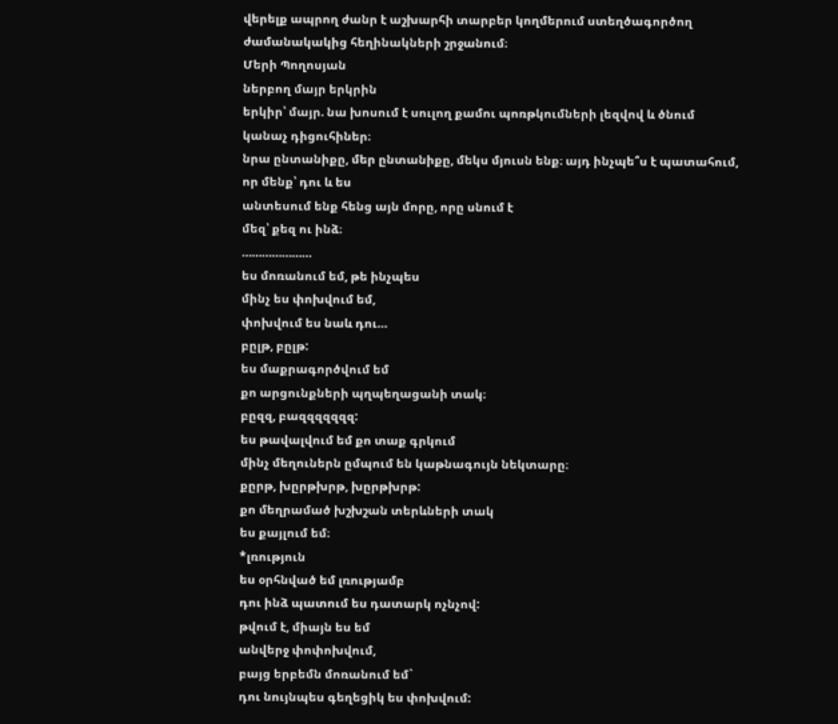վերելք ապրող ժանր է աշխարհի տարբեր կողմերում ստեղծագործող ժամանակակից հեղինակների շրջանում։
Մերի Պողոսյան
ներբող մայր երկրին
երկիր՝ մայր. նա խոսում է սուլող քամու պոռթկումների լեզվով և ծնում կանաչ դիցուհիներ։
նրա ընտանիքը, մեր ընտանիքը, մեկս մյուսն ենք։ այդ ինչպե՞ս է պատահում, որ մենք՝ դու և ես
անտեսում ենք հենց այն մորը, որը սնում է
մեզ՝ քեզ ու ինձ։
…………………
ես մոռանում եմ, թե ինչպես
մինչ ես փոխվում եմ,
փոխվում ես նաև դու…
բըլթ, բըլթ:
ես մաքրագործվում եմ
քո արցունքների պղպեղացանի տակ։
բըզզ, բազզզզզզզ:
ես թավալվում եմ քո տաք գրկում
մինչ մեղուներն ըմպում են կաթնագույն նեկտարը։
քըրթ, խըրթխրթ, խըրթխրթ:
քո մեղրամած խշխշան տերևների տակ
ես քայլում եմ։
*լռություն
ես օրհնված եմ լռությամբ
դու ինձ պատում ես դատարկ ոչնչով:
թվում է, միայն ես եմ
անվերջ փոփոխվում,
բայց երբեմն մոռանում եմ`
դու նույնպես գեղեցիկ ես փոխվում: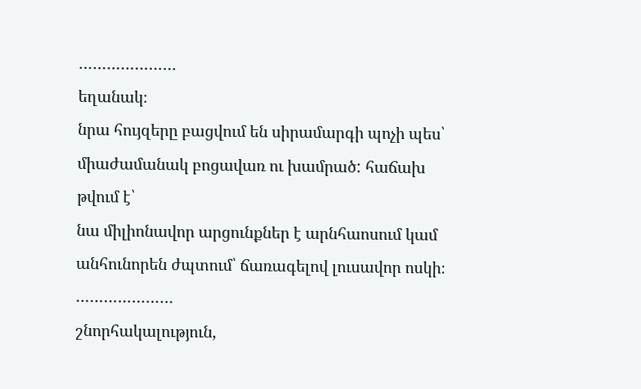…………………
եղանակ։
նրա հույզերը բացվում են սիրամարգի պոչի պես՝ միաժամանակ բոցավառ ու խամրած: հաճախ թվում է՝
նա միլիոնավոր արցունքներ է արնհաոսում կամ անհունորեն ժպտում՝ ճառագելով լուսավոր ոսկի։
…………………
շնորհակալություն,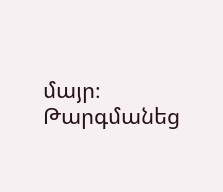մայր։
Թարգմանեց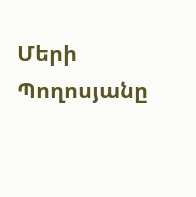Մերի Պողոսյանը